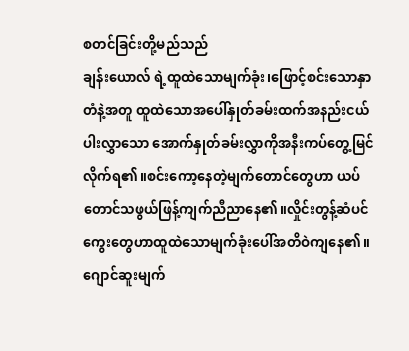စတင်ခြင်းတို့မည်သည်
ချန်းယောလ် ရဲ့ထူထဲသောမျက်ခုံး၊ဖြောင့်စင်းသောနှာတံနဲ့အတူ ထူထဲသောအပေါ်နှုတ်ခမ်းထက်အနည်းငယ်ပါးလွှာသော အောက်နှုတ်ခမ်းလွှာကိုအနီးကပ်တွေ့မြင်လိုက်ရ၏။စင်းကော့နေတဲ့မျက်တောင်တွေဟာ ယပ်တောင်သဖွယ်ဖြန့်ကျက်ညီညာနေ၏။လှိုင်းတွန့်ဆံပင်ကွေးတွေဟာထူထဲသောမျက်ခုံးပေါ်အတိဝဲကျနေ၏။
ဂျောင်ဆူးမျက်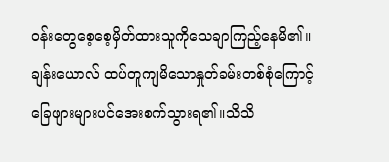ဝန်းတွေစေ့စေ့မှိတ်ထားသူကိုသေချာကြည့်နေမိ၏။ချန်းယောလ် ထပ်တူကျမိသောနှုတ်ခမ်းတစ်စုံကြောင့် ခြေဖျားများပင်အေးစက်သွားရ၏။သိသိ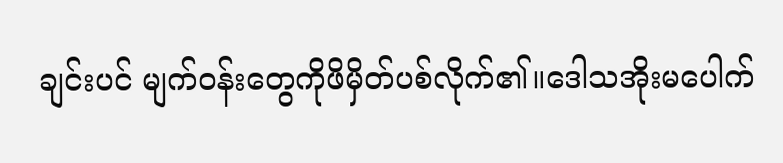ချင်းပင် မျက်ဝန်းတွေကိုဖိမှိတ်ပစ်လိုက်၏။ဒေါသအိုးမပေါက်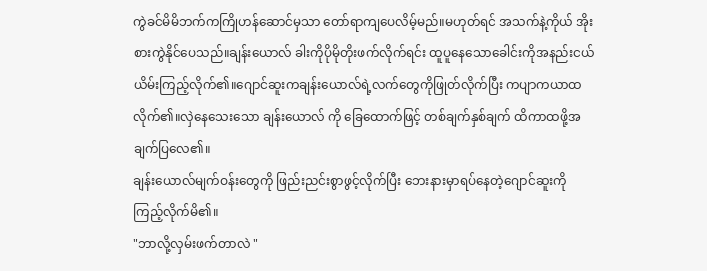ကွဲခင်မိမိဘက်ကကြိုဟန်ဆောင်မှသာ တော်ရာကျပေလိမ့်မည်။မဟုတ်ရင် အသက်နဲ့ကိုယ် အိုးစားကွဲနိုင်ပေသည်။ချန်းယောလ် ခါးကိုပိုမိုတိုးဖက်လိုက်ရင်း ထူပူနေသောခေါင်းကိုအနည်းငယ်ယိမ်းကြည့်လိုက်၏။ဂျောင်ဆူးကချန်းယောလ်ရဲ့လက်တွေကိုဖြုတ်လိုက်ပြီး ကပျာကယာထလိုက်၏။လှဲနေသေးသော ချန်းယောလ် ကို ခြေထောက်ဖြင့် တစ်ချက်နှစ်ချက် ထိကာထဖို့အချက်ပြလေ၏။
ချန်းယောလ်မျက်ဝန်းတွေကို ဖြည်းညင်းစွာဖွင့်လိုက်ပြီး ဘေးနားမှာရပ်နေတဲ့ဂျောင်ဆူးကိုကြည့်လိုက်မိ၏။
"ဘာလို့လှမ်းဖက်တာလဲ "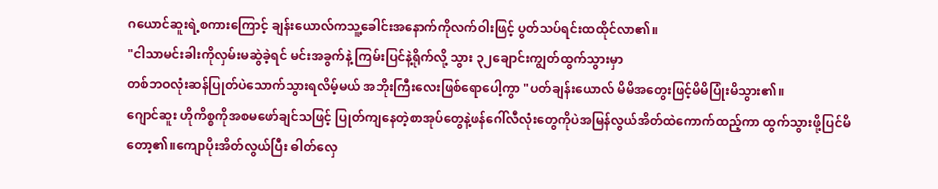ဂယောင်ဆူးရဲ့စကားကြောင့် ချန်းယောလ်ကသူ့ခေါင်းအနောက်ကိုလက်ဝါးဖြင့် ပွတ်သပ်ရင်းထထိုင်လာ၏။
"ငါသာမင်းခါးကိုလှမ်းမဆွဲခဲ့ရင် မင်းအခွက်နဲ့ ကြမ်းပြင်နဲ့ရိုက်လို့ သွား ၃၂ချောင်းကျွတ်ထွက်သွားမှာ
တစ်ဘဝလုံးဆန်ပြုတ်ပဲသောက်သွားရလိမ့်မယ် အဘိုးကြီးလေးဖြစ်ရောပေါ့ကွာ "ပတ်ချန်းယောလ် မိမိအတွေးဖြင့်မိမိပြုံးမိသွား၏။
ဂျောင်ဆူး ဟိုကိစ္စကိုအစမဖော်ချင်သဖြင့် ပြုတ်ကျနေတဲ့စာအုပ်တွေနဲ့ဖန်ဂေါ်လီလုံးတွေကိုပဲအမြန်လွယ်အိတ်ထဲကောက်ထည့်ကာ ထွက်သွားဖို့ပြင်မိတော့၏။ကျောပိုးအိတ်လွယ်ပြီး ဓါတ်လှေ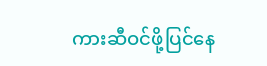ကားဆီဝင်ဖို့ပြင်နေ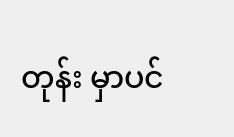တုန်း မှာပင်